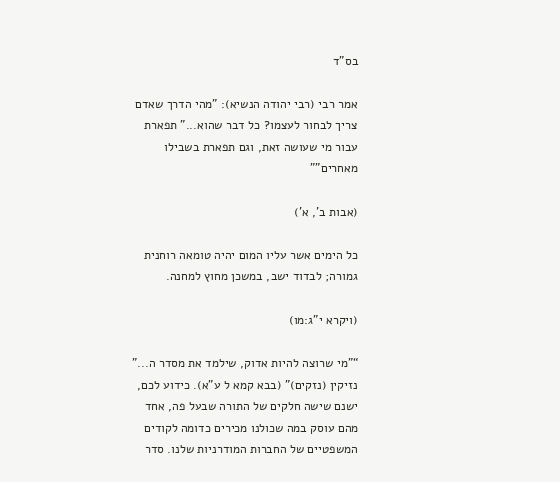בס"ד

אמר רבי (רבי יהודה הנשיא): "מהי הדרך שאדם צריך לבחור לעצמו? כל דבר שהוא..." תפארת עבור מי שעושה זאת, וגם תפארת בשבילו מאחרים"”

(אבות ב', א')

כל הימים אשר עליו המום יהיה טומאה רוחנית גמורה; לבדוד ישב, במשכן מחוץ למחנה.

(ויקרא י"ג:מו)

“"מי שרוצה להיות אדוק, שילמד את מסדר ה..." נזיקין (נזקים)" (בבא קמא ל ע"א). כידוע לכם, ישנם שישה חלקים של התורה שבעל פה, אחד מהם עוסק במה שכולנו מכירים כדומה לקודים המשפטיים של החברות המודרניות שלנו. סדר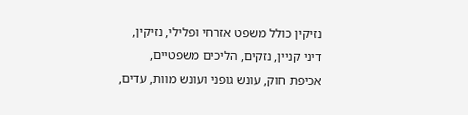נזיקין כולל משפט אזרחי ופלילי, נזיקין, דיני קניין, נזקים, הליכים משפטיים, אכיפת חוק, עונש גופני ועונש מוות, עדים,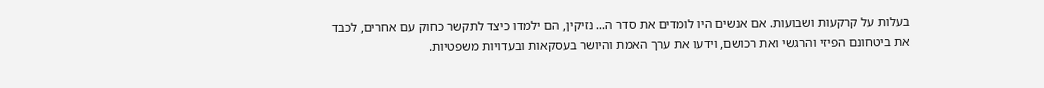בעלות על קרקעות ושבועות. אם אנשים היו לומדים את סדר ה... נזיקין, הם ילמדו כיצד לתקשר כחוק עם אחרים, לכבד את ביטחונם הפיזי והרגשי ואת רכושם, וידעו את ערך האמת והיושר בעסקאות ובעדויות משפטיות.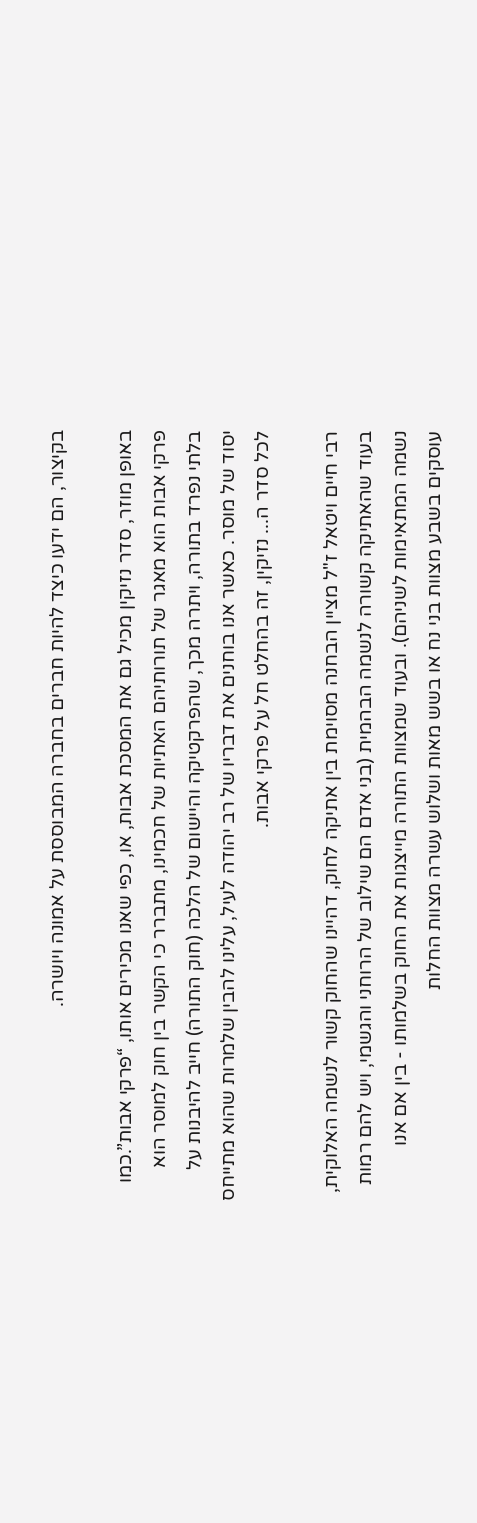בקיצור, הם ידעו כיצד להיות חברים בחברה המבוססת על אמונה ויושרה.

באופן מוזר, סדר נזיקין מכיל גם את המסכת אבות, או, כפי שאנו מכירים אותו, “פרקי אבות”.כמו פרקי אבות הוא מאגר של תורותיהם האתיות של חכמינו, מתברר כי הקשר בין חוק למוסר הוא בלתי נפרד בתורה, ויתרה מכך, שהפרקטיקה והיישום של הלכה (חוק התורה) חייב להיבנות על יסוד של מוסר. כאשר אנו בוחנים את דבריו של רב יהודה לעיל, עלינו להבין שלמרות שהוא מתייחס לכל סדר ה... נזיקין, זה בהחלט חל על פרקי אבות.

רבי חיים ויטאל ז"ל מציין הבחנה מסוימת בין אתיקה לחוק, דהיינו שהחוק קשור לנשמה האלוקית, בעוד שהאתיקה קשורה לנשמה הבהמית (בני אדם הם שילוב של הרוחני והגשמי, ויש להם רמות נשמה המתאימות לשניהם). ובעוד שמצוות התורה מייצגות את החוק בשלמותו - בין אם אנו עוסקים בשבע מצוות בני נח או בשש מאות ושלוש עשרה מצוות החלות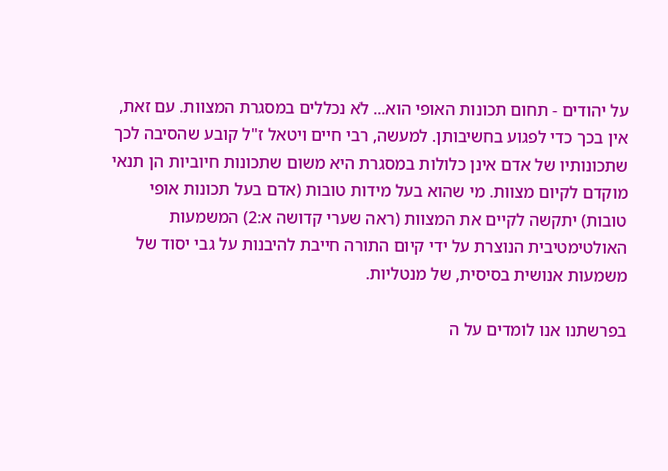על יהודים - תחום תכונות האופי הוא... לֹא נכללים במסגרת המצוות. עם זאת, אין בכך כדי לפגוע בחשיבותן. למעשה, רבי חיים ויטאל ז"ל קובע שהסיבה לכך שתכונותיו של אדם אינן כלולות במסגרת היא משום שתכונות חיוביות הן תנאי מוקדם לקיום מצוות. מי שהוא בעל מידות טובות (אדם בעל תכונות אופי טובות) יתקשה לקיים את המצוות (ראה שערי קדושה א:2) המשמעות האולטימטיבית הנוצרת על ידי קיום התורה חייבת להיבנות על גבי יסוד של משמעות אנושית בסיסית, של מנטליות.

בפרשתנו אנו לומדים על ה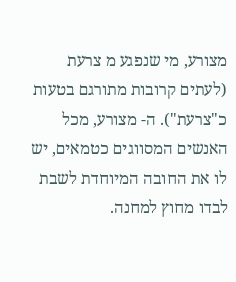מצורע, מי שנפגע מ צרעת (לעתים קרובות מתורגם בטעות כ"צרעת"). ה- מצורע, מכל האנשים המסווגים כטמאים, יש לו את החובה המיוחדת לשבת לבדו מחוץ למחנה.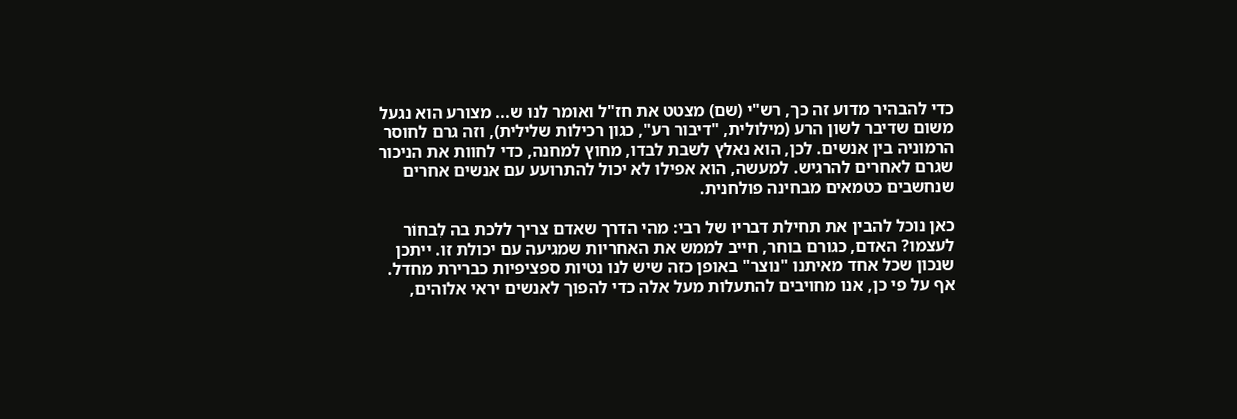כדי להבהיר מדוע זה כך, רש"י (שם) מצטט את חז"ל ואומר לנו ש... מצורע הוא נגעל משום שדיבר לשון הרע (מילולית, "דיבור רע", כגון רכילות שלילית), וזה גרם לחוסר הרמוניה בין אנשים. לכן, הוא נאלץ לשבת לבדו, מחוץ למחנה, כדי לחוות את הניכור שגרם לאחרים להרגיש. למעשה, הוא אפילו לא יכול להתרועע עם אנשים אחרים שנחשבים כטמאים מבחינה פולחנית.

כאן נוכל להבין את תחילת דבריו של רבי: מהי הדרך שאדם צריך ללכת בה לִבחוֹר לעצמו? האדם, כגורם בוחר, חייב לממש את האחריות שמגיעה עם יכולת זו. ייתכן שנכון שכל אחד מאיתנו "נוצר" באופן כזה שיש לנו נטיות ספציפיות כברירת מחדל. אף על פי כן, אנו מחויבים להתעלות מעל אלה כדי להפוך לאנשים יראי אלוהים,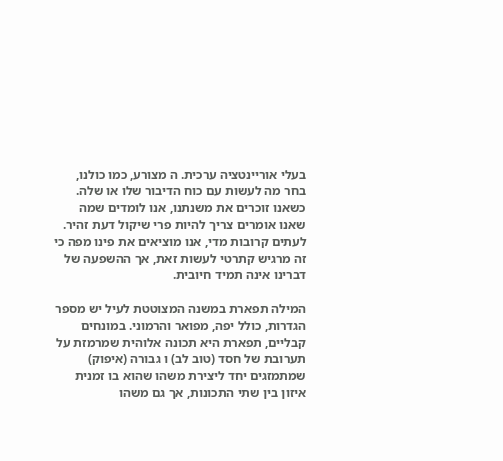בעלי אוריינטציה ערכית. ה מצורע, כמו כולנו, בחר מה לעשות עם כוח הדיבור שלו או שלה. כשאנו זוכרים את משנתנו, אנו לומדים שמה שאנו אומרים צריך להיות פרי שיקול דעת זהיר. לעתים קרובות מדי, אנו מוציאים את פינו מפה כי זה מרגיש קתרטי לעשות זאת, אך ההשפעה של דברינו אינה תמיד חיובית.

המילה תפארת במשנה המצוטטת לעיל יש מספר הגדרות, כולל יפה, מפואר והרמוני. במונחים קבליים, תפארת היא תכונה אלוהית שמרמזת על תערובת של חסד (טוב לב) ו גבורה (איפוק) שמתמזגים יחד ליצירת משהו שהוא בו זמנית איזון בין שתי התכונות, אך גם משהו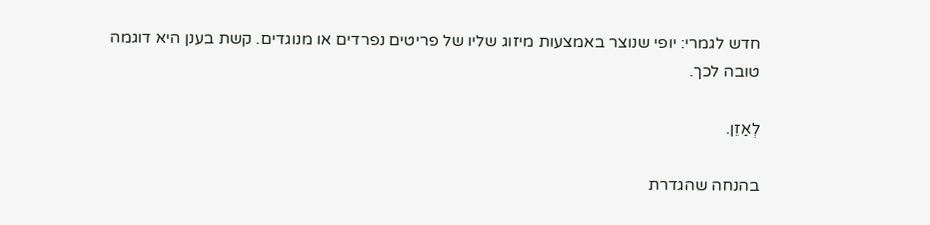חדש לגמרי: יופי שנוצר באמצעות מיזוג שליו של פריטים נפרדים או מנוגדים. קשת בענן היא דוגמה טובה לכך.

לְאַזֵן.

בהנחה שהגדרת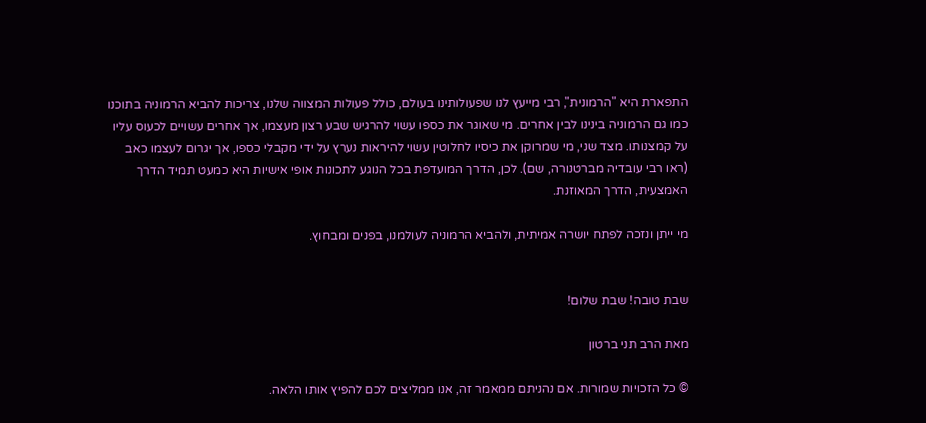התפארת היא "הרמונית", רבי מייעץ לנו שפעולותינו בעולם, כולל פעולות המצווה שלנו, צריכות להביא הרמוניה בתוכנו כמו גם הרמוניה בינינו לבין אחרים. מי שאוגר את כספו עשוי להרגיש שבע רצון מעצמו, אך אחרים עשויים לכעוס עליו על קמצנותו. מצד שני, מי שמרוקן את כיסיו לחלוטין עשוי להיראות נערץ על ידי מקבלי כספו, אך יגרום לעצמו כאב (ראו רבי עובדיה מברטנורה, שם). לכן, הדרך המועדפת בכל הנוגע לתכונות אופי אישיות היא כמעט תמיד הדרך האמצעית, הדרך המאוזנת.

מי ייתן ונזכה לפתח יושרה אמיתית, ולהביא הרמוניה לעולמנו, בפנים ומבחוץ.


שבת טובה! שבת שלום!

מאת הרב תני ברטון

© כל הזכויות שמורות. אם נהניתם ממאמר זה, אנו ממליצים לכם להפיץ אותו הלאה.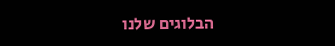הבלוגים שלנו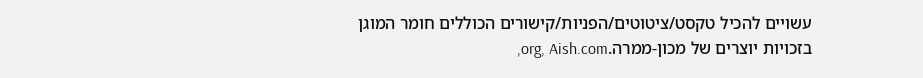עשויים להכיל טקסט/ציטוטים/הפניות/קישורים הכוללים חומר המוגן בזכויות יוצרים של מכון-ממרה.org, Aish.com,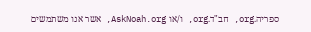ספריה.org, חב"ד.org, ו/או AskNoah.org, אשר אנו משתמשים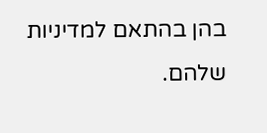בהן בהתאם למדיניות שלהם.